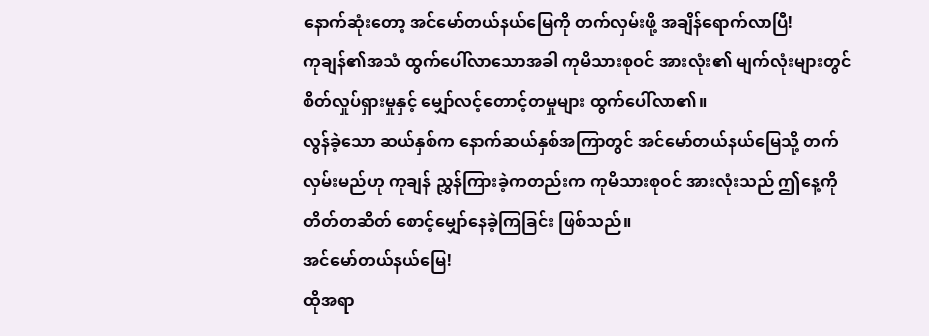နောက်ဆုံးတော့ အင်မော်တယ်နယ်မြေကို တက်လှမ်းဖို့ အချိန်ရောက်လာပြီ!
ကုချန်၏အသံ ထွက်ပေါ်လာသောအခါ ကုမိသားစုဝင် အားလုံး၏ မျက်လုံးများတွင် စိတ်လှုပ်ရှားမှုနှင့် မျှော်လင့်တောင့်တမှုများ ထွက်ပေါ်လာ၏။
လွန်ခဲ့သော ဆယ်နှစ်က နောက်ဆယ်နှစ်အကြာတွင် အင်မော်တယ်နယ်မြေသို့ တက်လှမ်းမည်ဟု ကုချန် ညွှန်ကြားခဲ့ကတည်းက ကုမိသားစုဝင် အားလုံးသည် ဤနေ့ကို တိတ်တဆိတ် စောင့်မျှော်နေခဲ့ကြခြင်း ဖြစ်သည်။
အင်မော်တယ်နယ်မြေ!
ထိုအရာ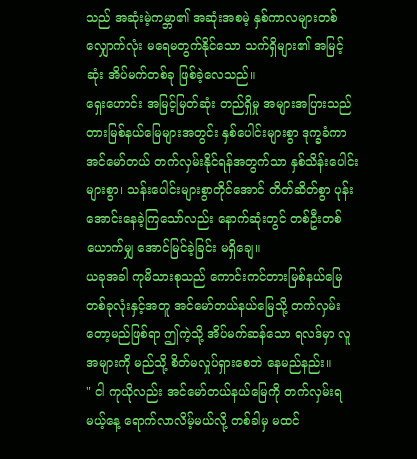သည် အဆုံးမဲ့ကမ္ဘာ၏ အဆုံးအစမဲ့ နှစ်ကာလများတစ်လျှောက်လုံး မရေမတွက်နိုင်သော သက်ရှိများ၏ အမြင့်ဆုံး အိပ်မက်တစ်ခု ဖြစ်ခဲ့လေသည်။
ရှေးဟောင်း အမြင့်မြတ်ဆုံး တည်ရှိမှု အများအပြားသည် တားမြစ်နယ်မြေများအတွင်း နှစ်ပေါင်းများစွာ ဒုက္ခခံကာ အင်မော်တယ် တက်လှမ်းနိုင်ရန်အတွက်သာ နှစ်သိန်းပေါင်းများစွာ၊ သန်းပေါင်းများစွာတိုင်အောင် တိတ်ဆိတ်စွာ ပုန်းအောင်းနေခဲ့ကြသော်လည်း နောက်ဆုံးတွင် တစ်ဦးတစ်ယောက်မျှ အောင်မြင်ခဲ့ခြင်း မရှိချေ။
ယခုအခါ ကုမိသားစုသည် ကောင်းကင်တားမြစ်နယ်မြေ တစ်ခုလုံးနှင့်အတူ အင်မော်တယ်နယ်မြေသို့ တက်လှမ်းတော့မည်ဖြစ်ရာ ဤကဲ့သို့ အိပ်မက်ဆန်သော ရလဒ်မှာ လူအများကို မည်သို့ စိတ်မလှုပ်ရှားစေဘဲ နေမည်နည်း။
" ငါ ကုယိုလည်း အင်မော်တယ်နယ်မြေကို တက်လှမ်းရမယ့်နေ့ ရောက်လာလိမ့်မယ်လို့ တစ်ခါမှ မထင်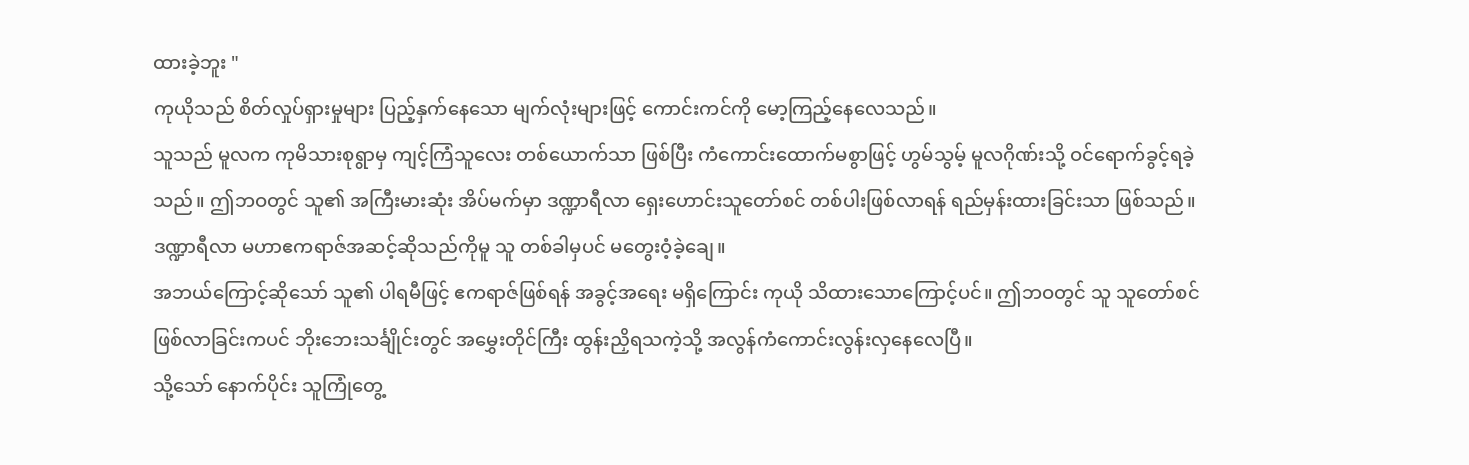ထားခဲ့ဘူး "
ကုယိုသည် စိတ်လှုပ်ရှားမှုများ ပြည့်နှက်နေသော မျက်လုံးများဖြင့် ကောင်းကင်ကို မော့ကြည့်နေလေသည်။
သူသည် မူလက ကုမိသားစုရွာမှ ကျင့်ကြံသူလေး တစ်ယောက်သာ ဖြစ်ပြီး ကံကောင်းထောက်မစွာဖြင့် ဟွမ်သွမ့် မူလဂိုဏ်းသို့ ဝင်ရောက်ခွင့်ရခဲ့သည်။ ဤဘဝတွင် သူ၏ အကြီးမားဆုံး အိပ်မက်မှာ ဒဏ္ဍာရီလာ ရှေးဟောင်းသူတော်စင် တစ်ပါးဖြစ်လာရန် ရည်မှန်းထားခြင်းသာ ဖြစ်သည်။
ဒဏ္ဍာရီလာ မဟာဧကရာဇ်အဆင့်ဆိုသည်ကိုမူ သူ တစ်ခါမှပင် မတွေးဝံ့ခဲ့ချေ။
အဘယ်ကြောင့်ဆိုသော် သူ၏ ပါရမီဖြင့် ဧကရာဇ်ဖြစ်ရန် အခွင့်အရေး မရှိကြောင်း ကုယို သိထားသောကြောင့်ပင်။ ဤဘဝတွင် သူ သူတော်စင်ဖြစ်လာခြင်းကပင် ဘိုးဘေးသင်္ချိုင်းတွင် အမွှေးတိုင်ကြီး ထွန်းညှိရသကဲ့သို့ အလွန်ကံကောင်းလွန်းလှနေလေပြီ။
သို့သော် နောက်ပိုင်း သူကြုံတွေ့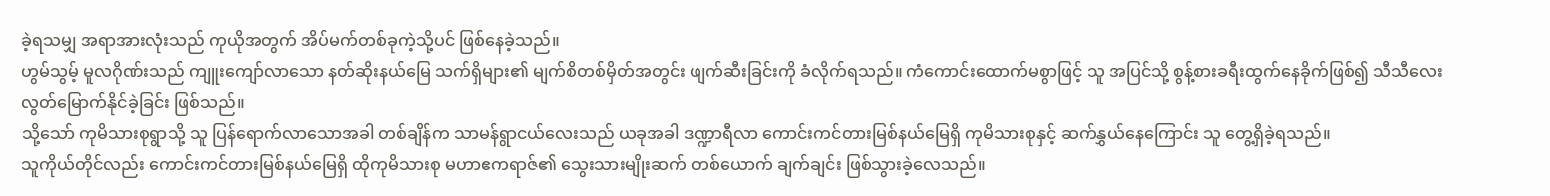ခဲ့ရသမျှ အရာအားလုံးသည် ကုယိုအတွက် အိပ်မက်တစ်ခုကဲ့သို့ပင် ဖြစ်နေခဲ့သည်။
ဟွမ်သွမ့် မူလဂိုဏ်းသည် ကျူးကျော်လာသော နတ်ဆိုးနယ်မြေ သက်ရှိများ၏ မျက်စိတစ်မှိတ်အတွင်း ဖျက်ဆီးခြင်းကို ခံလိုက်ရသည်။ ကံကောင်းထောက်မစွာဖြင့် သူ အပြင်သို့ စွန့်စားခရီးထွက်နေခိုက်ဖြစ်၍ သီသီလေး လွတ်မြောက်နိုင်ခဲ့ခြင်း ဖြစ်သည်။
သို့သော် ကုမိသားစုရွာသို့ သူ ပြန်ရောက်လာသောအခါ တစ်ချိန်က သာမန်ရွာငယ်လေးသည် ယခုအခါ ဒဏ္ဍာရီလာ ကောင်းကင်တားမြစ်နယ်မြေရှိ ကုမိသားစုနှင့် ဆက်နွှယ်နေကြောင်း သူ တွေ့ရှိခဲ့ရသည်။
သူကိုယ်တိုင်လည်း ကောင်းကင်တားမြစ်နယ်မြေရှိ ထိုကုမိသားစု မဟာဧကရာဇ်၏ သွေးသားမျိုးဆက် တစ်ယောက် ချက်ချင်း ဖြစ်သွားခဲ့လေသည်။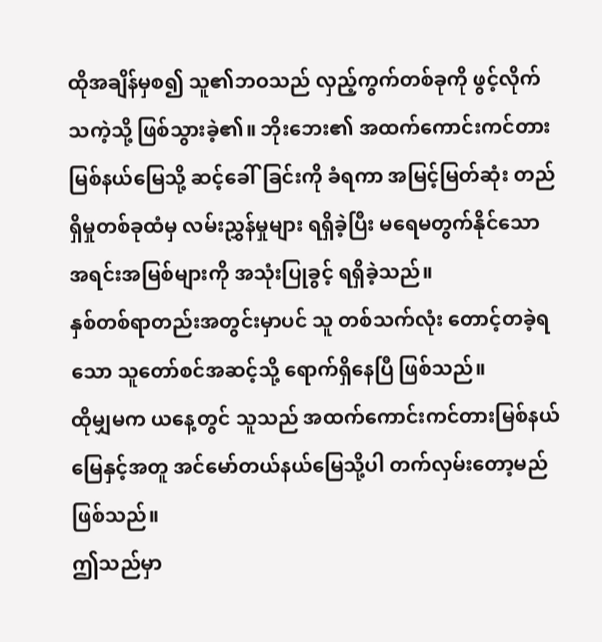ထိုအချိန်မှစ၍ သူ၏ဘဝသည် လှည့်ကွက်တစ်ခုကို ဖွင့်လိုက်သကဲ့သို့ ဖြစ်သွားခဲ့၏။ ဘိုးဘေး၏ အထက်ကောင်းကင်တားမြစ်နယ်မြေသို့ ဆင့်ခေါ်ခြင်းကို ခံရကာ အမြင့်မြတ်ဆုံး တည်ရှိမှုတစ်ခုထံမှ လမ်းညွှန်မှုများ ရရှိခဲ့ပြီး မရေမတွက်နိုင်သော အရင်းအမြစ်များကို အသုံးပြုခွင့် ရရှိခဲ့သည်။
နှစ်တစ်ရာတည်းအတွင်းမှာပင် သူ တစ်သက်လုံး တောင့်တခဲ့ရသော သူတော်စင်အဆင့်သို့ ရောက်ရှိနေပြီ ဖြစ်သည်။
ထိုမျှမက ယနေ့တွင် သူသည် အထက်ကောင်းကင်တားမြစ်နယ်မြေနှင့်အတူ အင်မော်တယ်နယ်မြေသို့ပါ တက်လှမ်းတော့မည် ဖြစ်သည်။
ဤသည်မှာ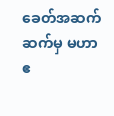ခေတ်အဆက်ဆက်မှ မဟာဧ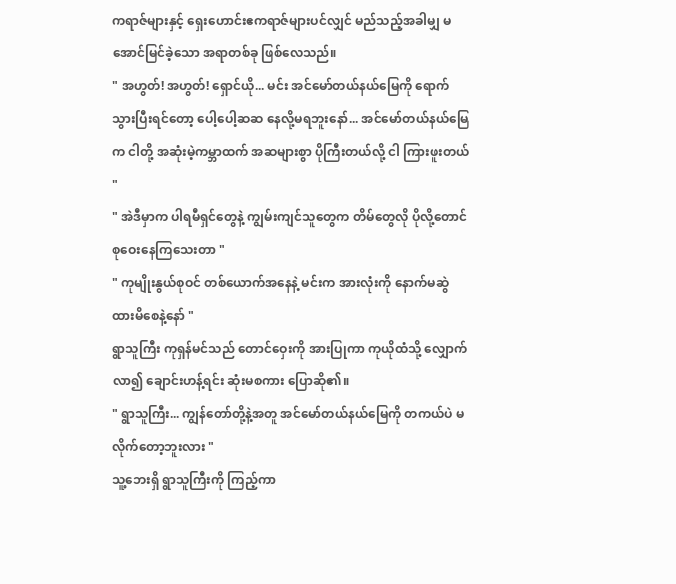ကရာဇ်များနှင့် ရှေးဟောင်းဧကရာဇ်များပင်လျှင် မည်သည့်အခါမျှ မအောင်မြင်ခဲ့သော အရာတစ်ခု ဖြစ်လေသည်။
" အဟွတ်! အဟွတ်! ရှောင်ယို... မင်း အင်မော်တယ်နယ်မြေကို ရောက်သွားပြီးရင်တော့ ပေါ့ပေါ့ဆဆ နေလို့မရဘူးနော်... အင်မော်တယ်နယ်မြေက ငါတို့ အဆုံးမဲ့ကမ္ဘာထက် အဆများစွာ ပိုကြီးတယ်လို့ ငါ ကြားဖူးတယ် "
" အဲဒီမှာက ပါရမီရှင်တွေနဲ့ ကျွမ်းကျင်သူတွေက တိမ်တွေလို ပိုလို့တောင် စုဝေးနေကြသေးတာ "
" ကုမျိုးနွယ်စုဝင် တစ်ယောက်အနေနဲ့ မင်းက အားလုံးကို နောက်မဆွဲထားမိစေနဲ့နော် "
ရွာသူကြီး ကုရှန်မင်သည် တောင်ဝှေးကို အားပြုကာ ကုယိုထံသို့ လျှောက်လာ၍ ချောင်းဟန့်ရင်း ဆုံးမစကား ပြောဆို၏။
" ရွာသူကြီး... ကျွန်တော်တို့နဲ့အတူ အင်မော်တယ်နယ်မြေကို တကယ်ပဲ မလိုက်တော့ဘူးလား "
သူ့ဘေးရှိ ရွာသူကြီးကို ကြည့်ကာ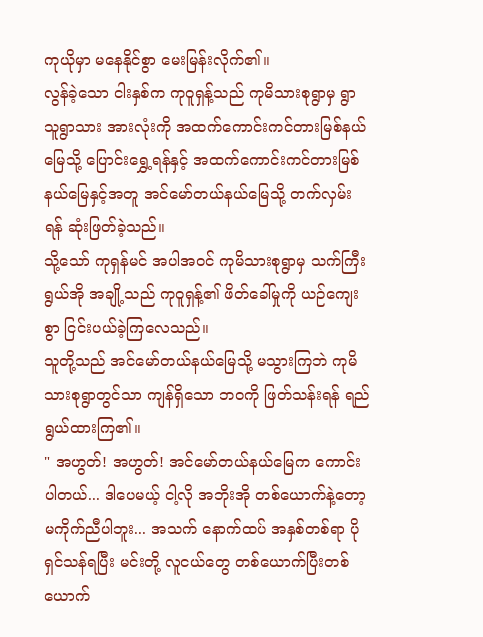ကုယိုမှာ မနေနိုင်စွာ မေးမြန်းလိုက်၏။
လွန်ခဲ့သော ငါးနှစ်က ကုဝူရှန့်သည် ကုမိသားစုရွာမှ ရွာသူရွာသား အားလုံးကို အထက်ကောင်းကင်တားမြစ်နယ်မြေသို့ ပြောင်းရွှေ့ရန်နှင့် အထက်ကောင်းကင်တားမြစ်နယ်မြေနှင့်အတူ အင်မော်တယ်နယ်မြေသို့ တက်လှမ်းရန် ဆုံးဖြတ်ခဲ့သည်။
သို့သော် ကုရှန်မင် အပါအဝင် ကုမိသားစုရွာမှ သက်ကြီးရွယ်အို အချို့သည် ကုဝူရှန့်၏ ဖိတ်ခေါ်မှုကို ယဉ်ကျေးစွာ ငြင်းပယ်ခဲ့ကြလေသည်။
သူတို့သည် အင်မော်တယ်နယ်မြေသို့ မသွားကြဘဲ ကုမိသားစုရွာတွင်သာ ကျန်ရှိသော ဘဝကို ဖြတ်သန်းရန် ရည်ရွယ်ထားကြ၏။
" အဟွတ်! အဟွတ်! အင်မော်တယ်နယ်မြေက ကောင်းပါတယ်... ဒါပေမယ့် ငါ့လို အဘိုးအို တစ်ယောက်နဲ့တော့ မကိုက်ညီပါဘူး... အသက် နောက်ထပ် အနှစ်တစ်ရာ ပိုရှင်သန်ရပြီး မင်းတို့ လူငယ်တွေ တစ်ယောက်ပြီးတစ်ယောက်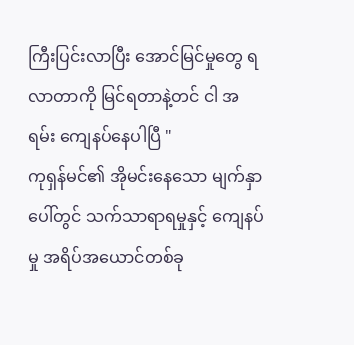ကြီးပြင်းလာပြီး အောင်မြင်မှုတွေ ရလာတာကို မြင်ရတာနဲ့တင် ငါ အရမ်း ကျေနပ်နေပါပြီ "
ကုရှန်မင်၏ အိုမင်းနေသော မျက်နှာပေါ်တွင် သက်သာရာရမှုနှင့် ကျေနပ်မှု အရိပ်အယောင်တစ်ခု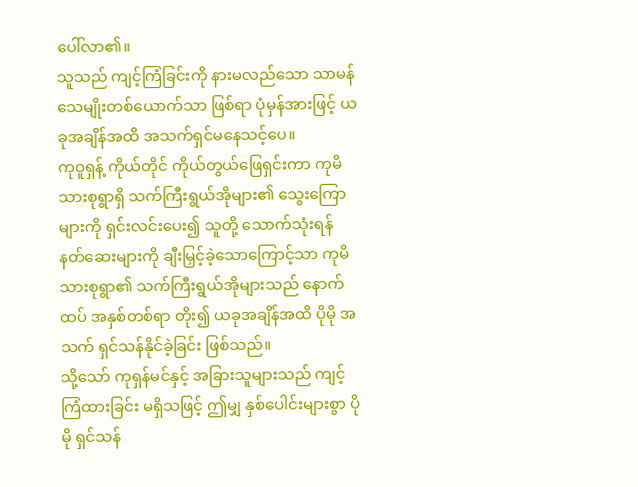ပေါ်လာ၏။
သူသည် ကျင့်ကြံခြင်းကို နားမလည်သော သာမန် သေမျိုးတစ်ယောက်သာ ဖြစ်ရာ ပုံမှန်အားဖြင့် ယခုအချိန်အထိ အသက်ရှင်မနေသင့်ပေ။
ကုဝူရှန့် ကိုယ်တိုင် ကိုယ်တွယ်ဖြေရှင်းကာ ကုမိသားစုရွာရှိ သက်ကြီးရွယ်အိုများ၏ သွေးကြောများကို ရှင်းလင်းပေး၍ သူတို့ သောက်သုံးရန် နတ်ဆေးများကို ချီးမြှင့်ခဲ့သောကြောင့်သာ ကုမိသားစုရွာ၏ သက်ကြီးရွယ်အိုများသည် နောက်ထပ် အနှစ်တစ်ရာ တိုး၍ ယခုအချိန်အထိ ပိုမို အသက် ရှင်သန်နိုင်ခဲ့ခြင်း ဖြစ်သည်။
သို့သော် ကုရှန်မင်နှင့် အခြားသူများသည် ကျင့်ကြံထားခြင်း မရှိသဖြင့် ဤမျှ နှစ်ပေါင်းများစွာ ပိုမို ရှင်သန်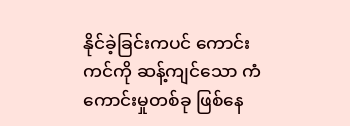နိုင်ခဲ့ခြင်းကပင် ကောင်းကင်ကို ဆန့်ကျင်သော ကံကောင်းမှုတစ်ခု ဖြစ်နေ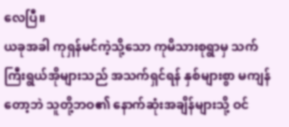လေပြီ။
ယခုအခါ ကုရှန်မင်ကဲ့သို့သော ကုမိသားစုရွာမှ သက်ကြီးရွယ်အိုများသည် အသက်ရှင်ရန် နှစ်များစွာ မကျန်တော့ဘဲ သူတို့ဘဝ၏ နောက်ဆုံးအချိန်များသို့ ဝင်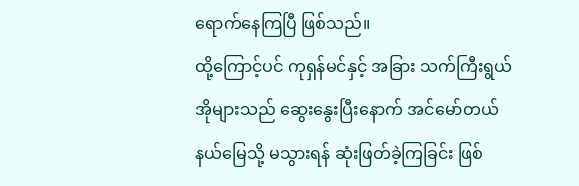ရောက်နေကြပြီ ဖြစ်သည်။
ထို့ကြောင့်ပင် ကုရှန်မင်နှင့် အခြား သက်ကြီးရွယ်အိုများသည် ဆွေးနွေးပြီးနောက် အင်မော်တယ်နယ်မြေသို့ မသွားရန် ဆုံးဖြတ်ခဲ့ကြခြင်း ဖြစ်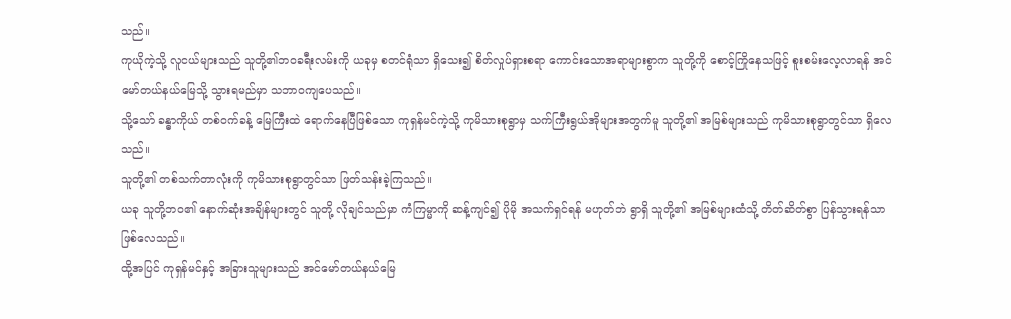သည်။
ကုယိုကဲ့သို့ လူငယ်များသည် သူတို့၏ဘဝခရီးလမ်းကို ယခုမှ စတင်ရုံသာ ရှိသေး၍ စိတ်လှုပ်ရှားစရာ ကောင်းသောအရာများစွာက သူတို့ကို စောင့်ကြိုနေသဖြင့် စူးစမ်းလေ့လာရန် အင်မော်တယ်နယ်မြေသို့ သွားရမည်မှာ သဘာဝကျပေသည်။
သို့သော် ခန္ဓာကိုယ် တစ်ဝက်ခန့် မြေကြီးထဲ ရောက်နေပြီဖြစ်သော ကုရှန်မင်ကဲ့သို့ ကုမိသားစုရွာမှ သက်ကြီးရွယ်အိုများအတွက်မူ သူတို့၏ အမြစ်များသည် ကုမိသားစုရွာတွင်သာ ရှိလေသည်။
သူတို့၏ တစ်သက်တာလုံးကို ကုမိသားစုရွာတွင်သာ ဖြတ်သန်းခဲ့ကြသည်။
ယခု သူတို့ဘဝ၏ နောက်ဆုံးအချိန်များတွင် သူတို့ လိုချင်သည်မှာ ကံကြမ္မာကို ဆန့်ကျင်၍ ပိုမို အသက်ရှင်ရန် မဟုတ်ဘဲ ရွာရှိ သူတို့၏ အမြစ်များထံသို့ တိတ်ဆိတ်စွာ ပြန်သွားရန်သာ ဖြစ်လေသည်။
ထို့အပြင် ကုရှန်မင်နှင့် အခြားသူများသည် အင်မော်တယ်နယ်မြေ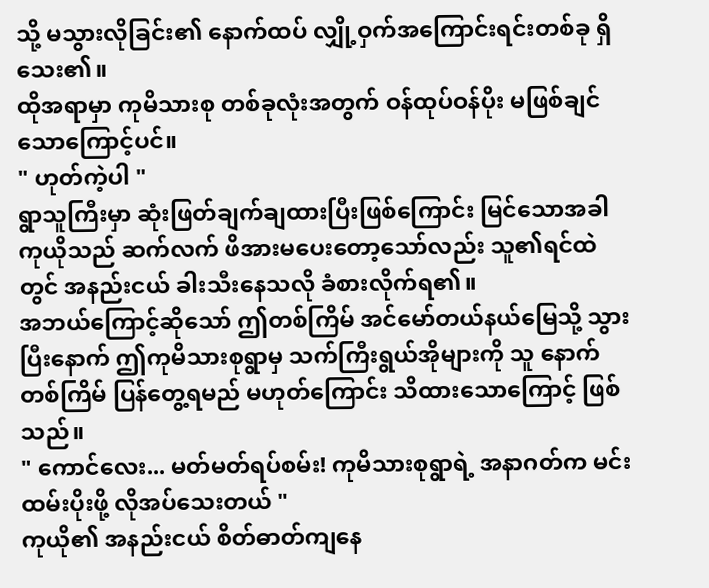သို့ မသွားလိုခြင်း၏ နောက်ထပ် လျှို့ဝှက်အကြောင်းရင်းတစ်ခု ရှိသေး၏။
ထိုအရာမှာ ကုမိသားစု တစ်ခုလုံးအတွက် ဝန်ထုပ်ဝန်ပိုး မဖြစ်ချင်သောကြောင့်ပင်။
" ဟုတ်ကဲ့ပါ "
ရွာသူကြီးမှာ ဆုံးဖြတ်ချက်ချထားပြီးဖြစ်ကြောင်း မြင်သောအခါ ကုယိုသည် ဆက်လက် ဖိအားမပေးတော့သော်လည်း သူ၏ရင်ထဲတွင် အနည်းငယ် ခါးသီးနေသလို ခံစားလိုက်ရ၏။
အဘယ်ကြောင့်ဆိုသော် ဤတစ်ကြိမ် အင်မော်တယ်နယ်မြေသို့ သွားပြီးနောက် ဤကုမိသားစုရွာမှ သက်ကြီးရွယ်အိုများကို သူ နောက်တစ်ကြိမ် ပြန်တွေ့ရမည် မဟုတ်ကြောင်း သိထားသောကြောင့် ဖြစ်သည်။
" ကောင်လေး... မတ်မတ်ရပ်စမ်း! ကုမိသားစုရွာရဲ့ အနာဂတ်က မင်း ထမ်းပိုးဖို့ လိုအပ်သေးတယ် "
ကုယို၏ အနည်းငယ် စိတ်ဓာတ်ကျနေ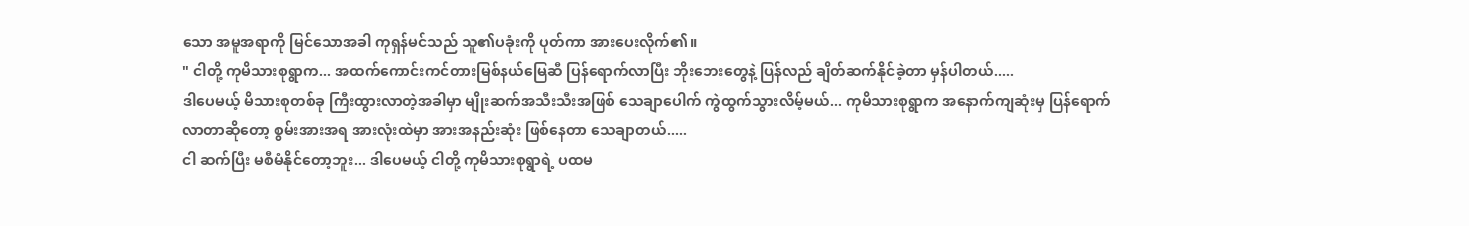သော အမူအရာကို မြင်သောအခါ ကုရှန်မင်သည် သူ၏ပခုံးကို ပုတ်ကာ အားပေးလိုက်၏။
" ငါတို့ ကုမိသားစုရွာက... အထက်ကောင်းကင်တားမြစ်နယ်မြေဆီ ပြန်ရောက်လာပြီး ဘိုးဘေးတွေနဲ့ ပြန်လည် ချိတ်ဆက်နိုင်ခဲ့တာ မှန်ပါတယ်.....
ဒါပေမယ့် မိသားစုတစ်ခု ကြီးထွားလာတဲ့အခါမှာ မျိုးဆက်အသီးသီးအဖြစ် သေချာပေါက် ကွဲထွက်သွားလိမ့်မယ်... ကုမိသားစုရွာက အနောက်ကျဆုံးမှ ပြန်ရောက်လာတာဆိုတော့ စွမ်းအားအရ အားလုံးထဲမှာ အားအနည်းဆုံး ဖြစ်နေတာ သေချာတယ်.....
ငါ ဆက်ပြီး မစီမံနိုင်တော့ဘူး... ဒါပေမယ့် ငါတို့ ကုမိသားစုရွာရဲ့ ပထမ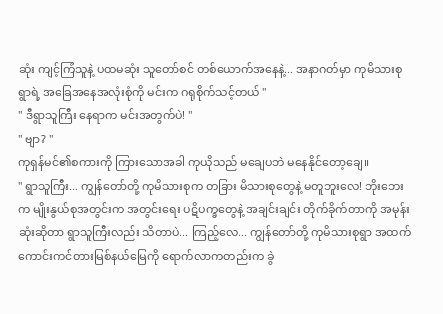ဆုံး ကျင့်ကြံသူနဲ့ ပထမဆုံး သူတော်စင် တစ်ယောက်အနေနဲ့... အနာဂတ်မှာ ကုမိသားစုရွာရဲ့ အခြေအနေအလုံးစုံကို မင်းက ဂရုစိုက်သင့်တယ် "
" ဒီရွာသူကြီး နေရာက မင်းအတွက်ပဲ! "
" ဗျာ? "
ကုရှန်မင်၏စကားကို ကြားသောအခါ ကုယိုသည် မချေပဘဲ မနေနိုင်တော့ချေ။
" ရွာသူကြီး... ကျွန်တော်တို့ ကုမိသားစုက တခြား မိသားစုတွေနဲ့ မတူဘူးလေ! ဘိုးဘေးက မျိုးနွယ်စုအတွင်းက အတွင်းရေး ပဋိပက္ခတွေနဲ့ အချင်းချင်း တိုက်ခိုက်တာကို အမုန်းဆုံးဆိုတာ ရွာသူကြီးလည်း သိတာပဲ... ကြည့်လေ... ကျွန်တော်တို့ ကုမိသားစုရွာ အထက်ကောင်းကင်တားမြစ်နယ်မြေကို ရောက်လာကတည်းက ခွဲ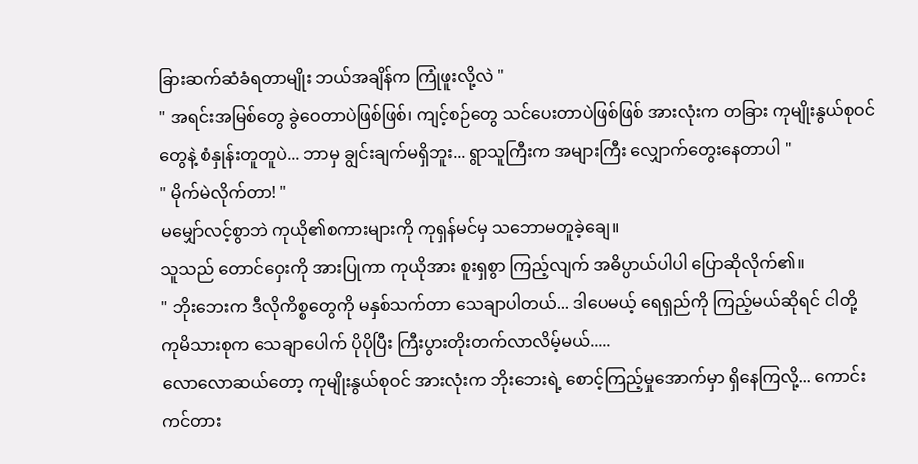ခြားဆက်ဆံခံရတာမျိုး ဘယ်အချိန်က ကြုံဖူးလို့လဲ "
" အရင်းအမြစ်တွေ ခွဲဝေတာပဲဖြစ်ဖြစ်၊ ကျင့်စဉ်တွေ သင်ပေးတာပဲဖြစ်ဖြစ် အားလုံးက တခြား ကုမျိုးနွယ်စုဝင်တွေနဲ့ စံနှုန်းတူတူပဲ... ဘာမှ ချွင်းချက်မရှိဘူး... ရွာသူကြီးက အများကြီး လျှောက်တွေးနေတာပါ "
" မိုက်မဲလိုက်တာ! "
မမျှော်လင့်စွာဘဲ ကုယို၏စကားများကို ကုရှန်မင်မှ သဘောမတူခဲ့ချေ။
သူသည် တောင်ဝှေးကို အားပြုကာ ကုယိုအား စူးရှစွာ ကြည့်လျက် အဓိပ္ပာယ်ပါပါ ပြောဆိုလိုက်၏။
" ဘိုးဘေးက ဒီလိုကိစ္စတွေကို မနှစ်သက်တာ သေချာပါတယ်... ဒါပေမယ့် ရေရှည်ကို ကြည့်မယ်ဆိုရင် ငါတို့ ကုမိသားစုက သေချာပေါက် ပိုပိုပြီး ကြီးပွားတိုးတက်လာလိမ့်မယ်.....
လောလောဆယ်တော့ ကုမျိုးနွယ်စုဝင် အားလုံးက ဘိုးဘေးရဲ့ စောင့်ကြည့်မှုအောက်မှာ ရှိနေကြလို့... ကောင်းကင်တား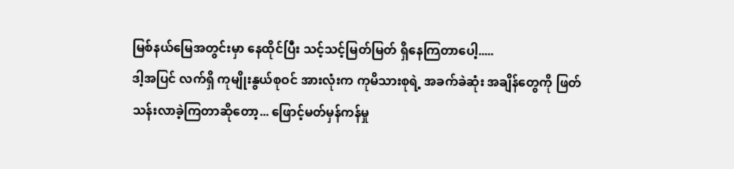မြစ်နယ်မြေအတွင်းမှာ နေထိုင်ပြီး သင့်သင့်မြတ်မြတ် ရှိနေကြတာပေါ့.....
ဒါ့အပြင် လက်ရှိ ကုမျိုးနွယ်စုဝင် အားလုံးက ကုမိသားစုရဲ့ အခက်ခဲဆုံး အချိန်တွေကို ဖြတ်သန်းလာခဲ့ကြတာဆိုတော့... ဖြောင့်မတ်မှန်ကန်မှု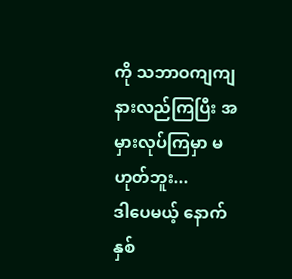ကို သဘာဝကျကျ နားလည်ကြပြီး အမှားလုပ်ကြမှာ မဟုတ်ဘူး...
ဒါပေမယ့် နောက်နှစ်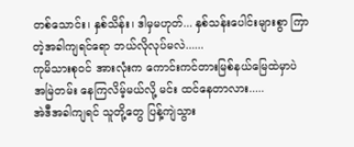တစ်သောင်း၊ နှစ်သိန်း၊ ဒါမှမဟုတ်... နှစ်သန်းပေါင်းများစွာ ကြာတဲ့အခါကျရင်ရော ဘယ်လိုလုပ်မလဲ......
ကုမိသားစုဝင် အားလုံးက ကောင်းကင်တားမြစ်နယ်မြေထဲမှာပဲ အမြဲတမ်း နေကြလိမ့်မယ်လို့ မင်း ထင်နေတာလား.....
အဲဒီအခါကျရင် သူတို့တွေ ပြန့်ကျဲသွား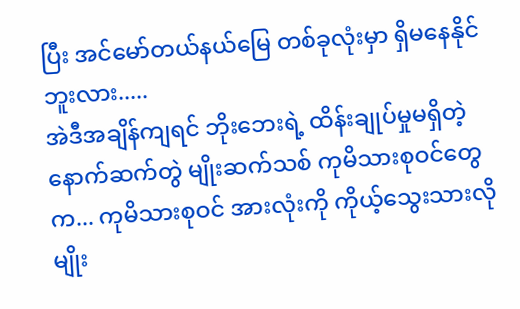ပြီး အင်မော်တယ်နယ်မြေ တစ်ခုလုံးမှာ ရှိမနေနိုင်ဘူးလား.....
အဲဒီအချိန်ကျရင် ဘိုးဘေးရဲ့ ထိန်းချုပ်မှုမရှိတဲ့ နောက်ဆက်တွဲ မျိုးဆက်သစ် ကုမိသားစုဝင်တွေက... ကုမိသားစုဝင် အားလုံးကို ကိုယ့်သွေးသားလိုမျိုး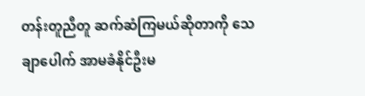တန်းတူညီတူ ဆက်ဆံကြမယ်ဆိုတာကို သေချာပေါက် အာမခံနိုင်ဦးမ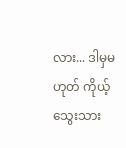လား... ဒါမှမဟုတ် ကိုယ့်သွေးသား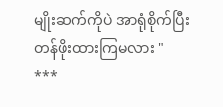မျိုးဆက်ကိုပဲ အာရုံစိုက်ပြီး တန်ဖိုးထားကြမလား "
***